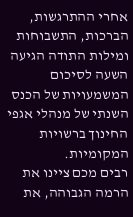אחרי ההתרגשות, הברכות, התשבוחות ומילות התודה הגיעה השעה לסיכום המשמעויות של הכנס השנתי של מנהלי אגפי החינוך ברשויות המקומיות.
רבים מכם ציינו את הרמה הגבוהה, את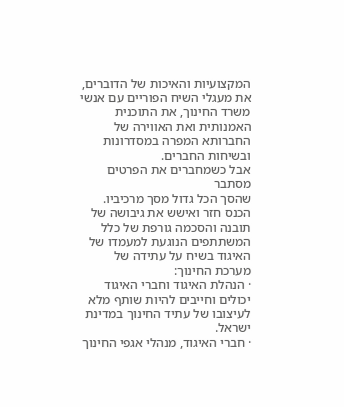המקצועיות והאיכות של הדוברים, את מעגלי השיח הפוריים עם אנשי משרד החינוך, את התוכנית האמנותית ואת האווירה של החברותא המפרה במסדרונות ובשיחות החברים.
אבל כשמחברים את הפרטים מסתבר
שהסך הכל גדול מסך מרכיביו.
הכנס חזר ואישש את גיבושה של תובנה והסכמה גורפת של כלל המשתתפים הנוגעת למעמדו של האיגוד בשיח על עתידה של מערכת החינוך:
· הנהלת האיגוד וחברי האיגוד יכולים וחייבים להיות שותף מלא לעיצובו של עתיד החינוך במדינת ישראל.
· חברי האיגוד, מנהלי אגפי החינוך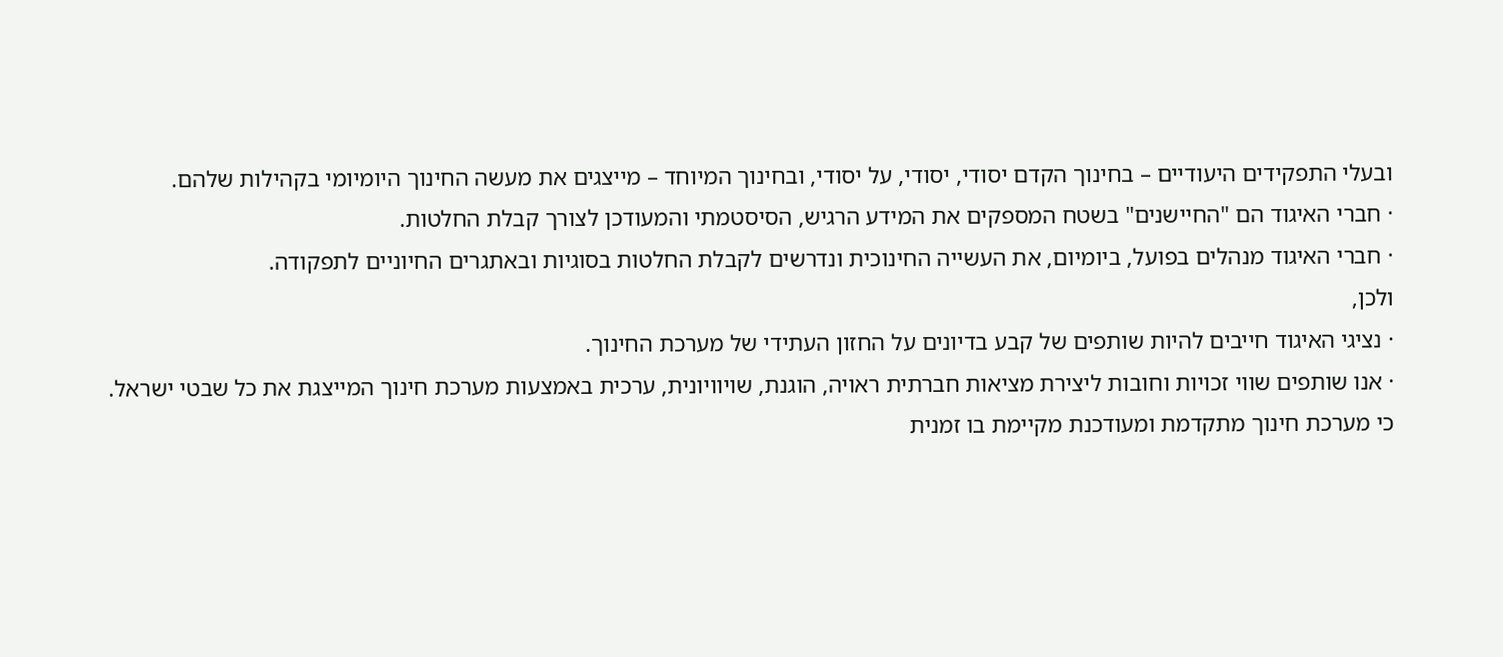ובעלי התפקידים היעודיים – בחינוך הקדם יסודי, יסודי, על יסודי, ובחינוך המיוחד – מייצגים את מעשה החינוך היומיומי בקהילות שלהם.
· חברי האיגוד הם "החיישנים" בשטח המספקים את המידע הרגיש, הסיסטמתי והמעודכן לצורך קבלת החלטות.
· חברי האיגוד מנהלים בפועל, ביומיום, את העשייה החינוכית ונדרשים לקבלת החלטות בסוגיות ובאתגרים החיוניים לתפקודה.
ולכן,
· נציגי האיגוד חייבים להיות שותפים של קבע בדיונים על החזון העתידי של מערכת החינוך.
· אנו שותפים שווי זכויות וחובות ליצירת מציאות חברתית ראויה, הוגנת, שויוויונית, ערכית באמצעות מערכת חינוך המייצגת את כל שבטי ישראל.
כי מערכת חינוך מתקדמת ומעודכנת מקיימת בו זמנית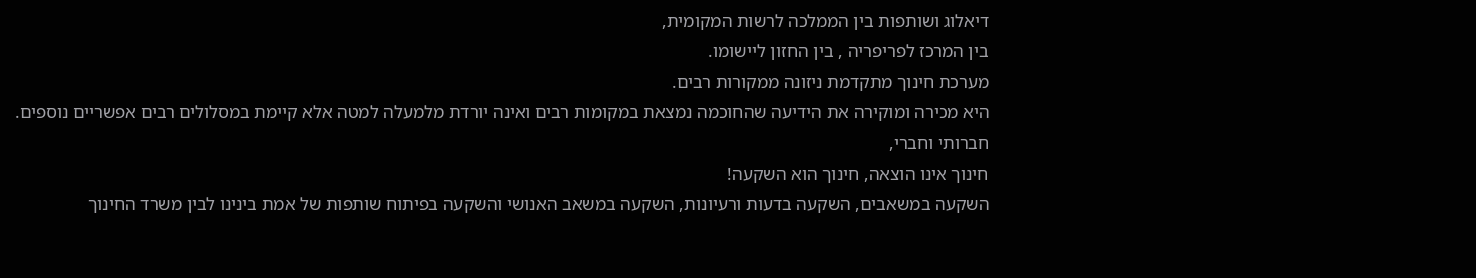דיאלוג ושותפות בין הממלכה לרשות המקומית,
בין המרכז לפריפריה , בין החזון ליישומו.
מערכת חינוך מתקדמת ניזונה ממקורות רבים.
היא מכירה ומוקירה את הידיעה שהחוכמה נמצאת במקומות רבים ואינה יורדת מלמעלה למטה אלא קיימת במסלולים רבים אפשריים נוספים.
חברותי וחברי,
חינוך אינו הוצאה, חינוך הוא השקעה!
השקעה במשאבים, השקעה בדעות ורעיונות, השקעה במשאב האנושי והשקעה בפיתוח שותפות של אמת בינינו לבין משרד החינוך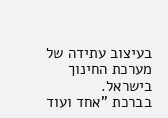בעיצוב עתידה של מערכת החינוך בישראל.
בברכת "אחד ועוד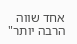אחד שווה הרבה יותר"